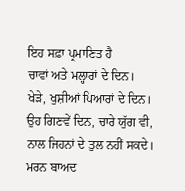ਇਹ ਸਫ਼ਾ ਪ੍ਰਮਾਣਿਤ ਹੈ
ਚਾਵਾਂ ਅਤੇ ਮਲ੍ਹਾਰਾਂ ਦੇ ਦਿਨ।
ਖੇੜੇ, ਖੁਸ਼ੀਆਂ ਪਿਆਰਾਂ ਦੇ ਦਿਨ।
ਉਹ ਗਿਣਵੇਂ ਦਿਨ, ਚਾਰੇ ਯੁੱਗ ਵੀ,
ਨਾਲ ਜਿਹਨਾਂ ਦੇ ਤੁਲ ਨਹੀਂ ਸਕਦੇ।
ਮਰਨ ਬਾਅਦ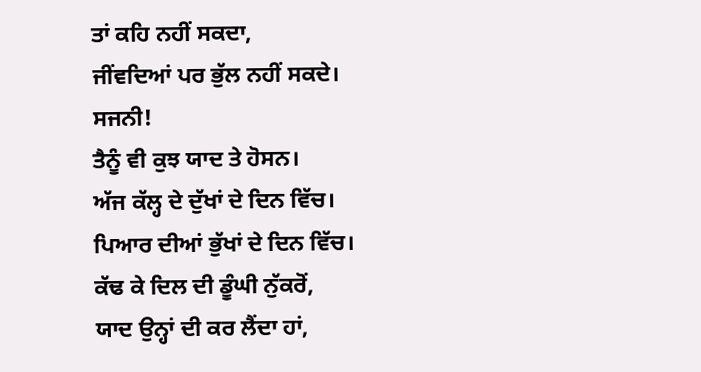ਤਾਂ ਕਹਿ ਨਹੀਂ ਸਕਦਾ,
ਜੀਂਵਦਿਆਂ ਪਰ ਭੁੱਲ ਨਹੀਂ ਸਕਦੇ।
ਸਜਨੀ!
ਤੈਨੂੰ ਵੀ ਕੁਝ ਯਾਦ ਤੇ ਹੋਸਨ।
ਅੱਜ ਕੱਲ੍ਹ ਦੇ ਦੁੱਖਾਂ ਦੇ ਦਿਨ ਵਿੱਚ।
ਪਿਆਰ ਦੀਆਂ ਭੁੱਖਾਂ ਦੇ ਦਿਨ ਵਿੱਚ।
ਕੱਢ ਕੇ ਦਿਲ ਦੀ ਡੂੰਘੀ ਨੁੱਕਰੋਂ,
ਯਾਦ ਉਨ੍ਹਾਂ ਦੀ ਕਰ ਲੈਂਦਾ ਹਾਂ,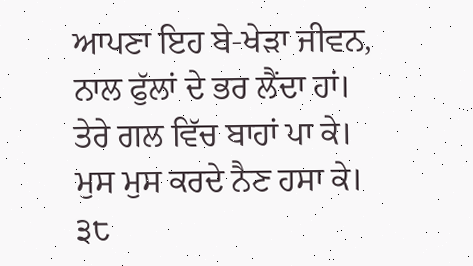ਆਪਣਾ ਇਹ ਬੇ-ਖੇੜਾ ਜੀਵਨ,
ਨਾਲ ਫੁੱਲਾਂ ਦੇ ਭਰ ਲੈਂਦਾ ਹਾਂ।
ਤੇਰੇ ਗਲ ਵਿੱਚ ਬਾਹਾਂ ਪਾ ਕੇ।
ਮੁਸ ਮੁਸ ਕਰਦੇ ਨੈਣ ਹਸਾ ਕੇ।
੩੮